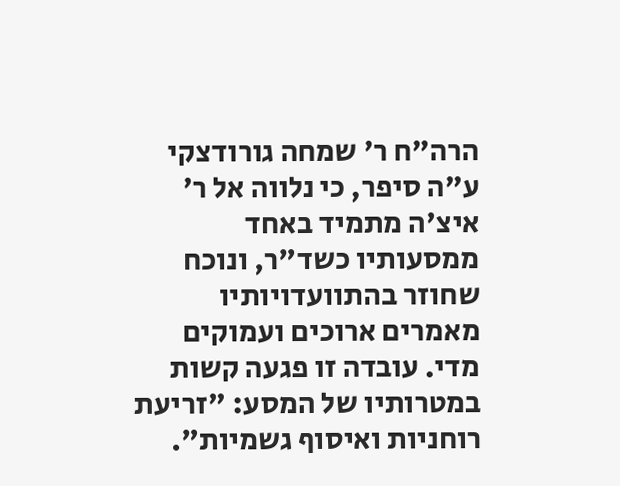הרה"ח ר' שמחה גורודצקי ע"ה סיפר, כי נלווה אל ר' איצ'ה מתמיד באחד ממסעותיו כשד"ר, ונוכח שחוזר בהתוועדויותיו מאמרים ארוכים ועמוקים מדי. עובדה זו פגעה קשות במטרותיו של המסע: "זריעת רוחניות ואיסוף גשמיות".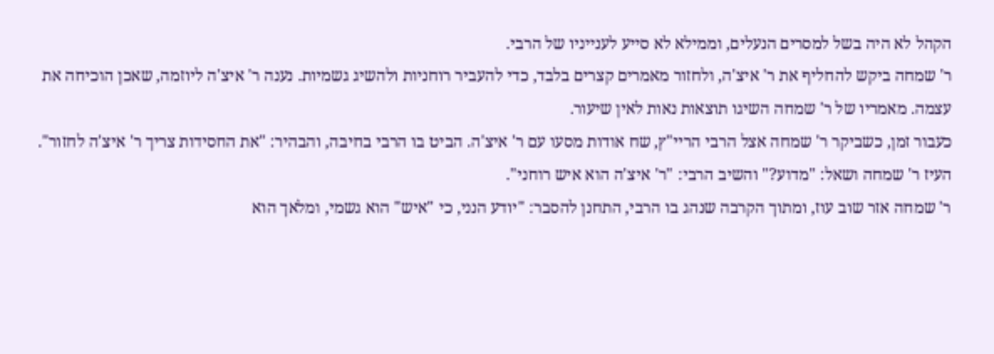הקהל לא היה בשל למסרים הנעלים, וממילא לא סייע לענייניו של הרבי.
ר' שמחה ביקש להחליף את ר' איצ'ה, ולחזור מאמרים קצרים בלבד, כדי להעביר רוחניות ולהשיג גשמיות. נענה ר' איצ'ה ליוזמה, שאכן הוכיחה את עצמה. מאמריו של ר' שמחה השיגו תוצאות נאות לאין שיעור.
כעבור זמן, כשביקר ר' שמחה אצל הרבי הריי"ץ, שח אודות מסעו עם ר' איצ'ה. הביט בו הרבי בחיבה, והבהיר: "את החסידות צריך ר' איצ'ה לחזור". העיז ר' שמחה ושאל: "מדוע?" והשיב הרבי: "ר' איצ'ה הוא איש רוחני".
ר' שמחה אזר שוב עוז, ומתוך הקרבה שנהג בו הרבי, התחנן להסבר: "יודע הנני, כי "איש" הוא גשמי, ומלאך הוא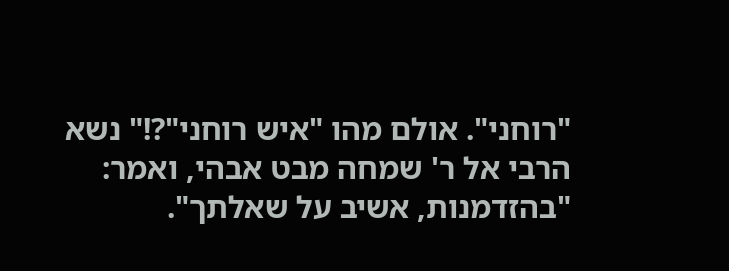"רוחני". אולם מהו "איש רוחני"?!" נשא הרבי אל ר' שמחה מבט אבהי, ואמר: "בהזדמנות, אשיב על שאלתך".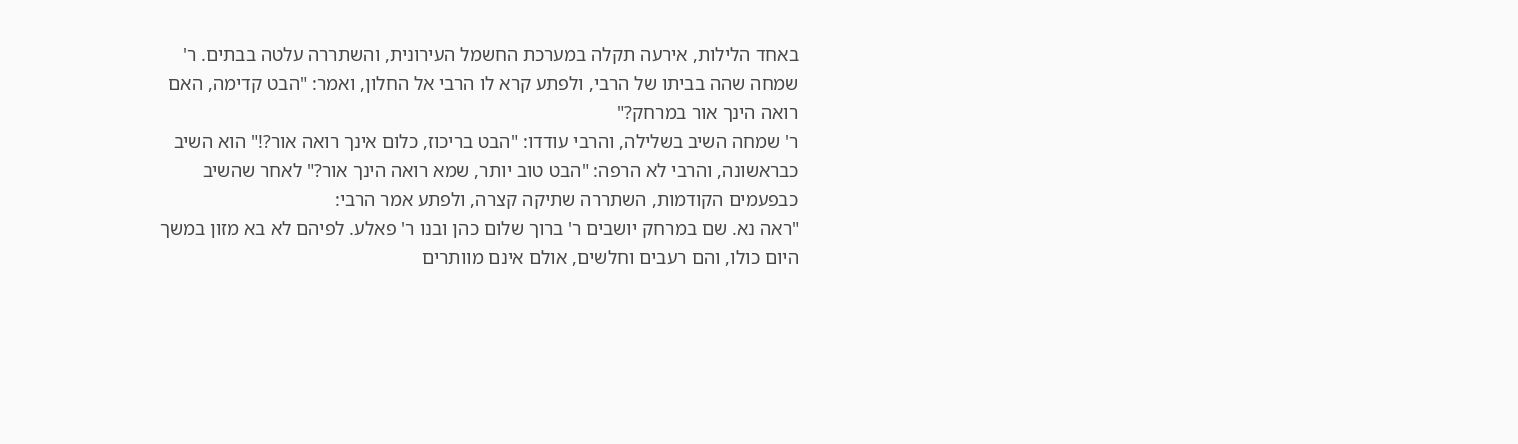באחד הלילות, אירעה תקלה במערכת החשמל העירונית, והשתררה עלטה בבתים. ר' שמחה שהה בביתו של הרבי, ולפתע קרא לו הרבי אל החלון, ואמר: "הבט קדימה, האם רואה הינך אור במרחק?"
ר' שמחה השיב בשלילה, והרבי עודדו: "הבט בריכוז, כלום אינך רואה אור?!" הוא השיב כבראשונה, והרבי לא הרפה: "הבט טוב יותר, שמא רואה הינך אור?" לאחר שהשיב כבפעמים הקודמות, השתררה שתיקה קצרה, ולפתע אמר הרבי:
"ראה נא. שם במרחק יושבים ר' ברוך שלום כהן ובנו ר' פאלע. לפיהם לא בא מזון במשך היום כולו, והם רעבים וחלשים, אולם אינם מוותרים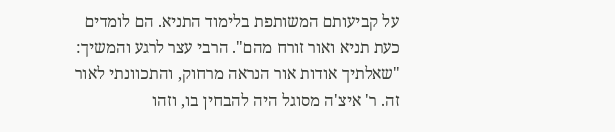על קביעותם המשותפת בלימוד התניא. הם לומדים כעת תניא ואור זורח מהם". הרבי עצר לרגע והמשיך:
"שאלתיך אודות אור הנראה מרחוק, והתכוונתי לאור זה. ר' איצ'ה מסוגל היה להבחין בו, וזהו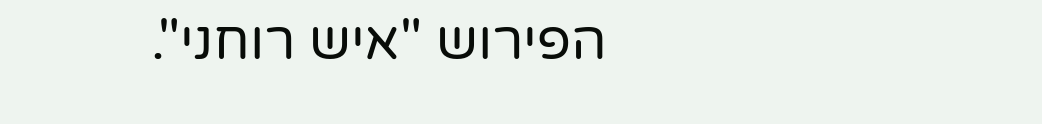הפירוש "איש רוחני".